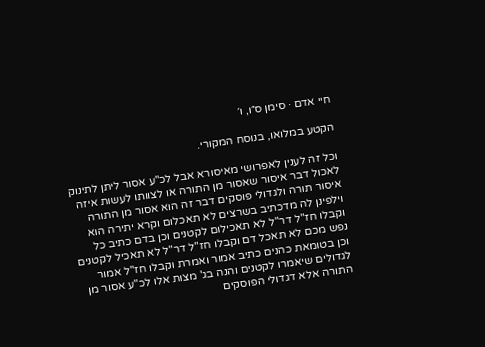חיי אדם · סימן ס״ו, ו׳

הקטע במלואו, בנוסח המקורי.

וכל זה לענין לאפרושי מאיסורא אבל לכ"ע אסור ליתן לתינוק לאכול דבר איסור שאסור מן התורה או לצוותו לעשות איזה איסור תורה ולגדולי פוסקים דבר זה הוא אסור מן התורה וילפינן לה מדכתיב בשרצים לא תאכלום וקרא יתירה הוא וקבלו חז"ל דר"ל לא תאכילום לקטנים וכן בדם כתיב כל נפש מכם לא תאכל דם וקבלו חז"ל דר"ל לא תאכיל לקטנים וכן בטומאת כהנים כתיב אמור ואמרת וקבלו חז"ל אמור לגדולים שיאמרו לקטנים והנה בג' מצות אלו לכ"ע אסור מן התורה אלא דגדולי הפוסקים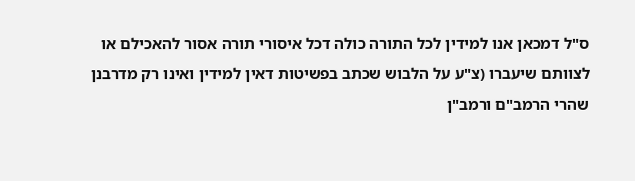ס"ל דמכאן אנו למידין לכל התורה כולה דכל איסורי תורה אסור להאכילם או לצוותם שיעברו (צ"ע על הלבוש שכתב בפשיטות דאין למידין ואינו רק מדרבנן שהרי הרמב"ם ורמב"ן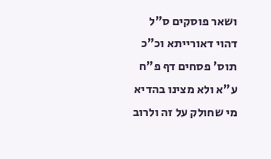ושאר פוסקים ס"ל דהוי דאורייתא וכ"כ תוס' פסחים דף פ"ח ע"א ולא מצינו בהדיא מי שחולק על זה ולרוב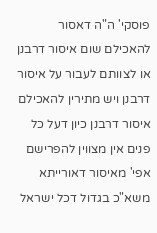פוסקי' ה"ה דאסור להאכילם שום איסור דרבנן או לצוותם לעבור על איסור דרבנן ויש מתירין להאכילם איסור דרבנן כיון דעל כל פנים אין מצווין להפרישם אפי' מאיסור דאורייתא משא"כ בגדול דכל ישראל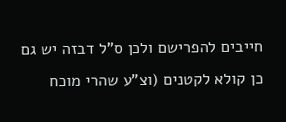חייבים להפרישם ולכן ס"ל דבזה יש גם כן קולא לקטנים (וצ"ע שהרי מוכח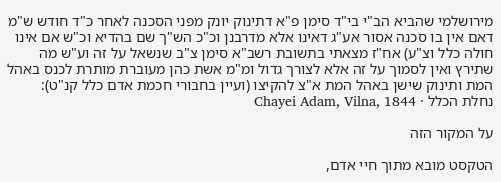מירושלמי שהביא הב"י בי"ד סימן פ"א דתינוק יונק מפני הסכנה לאחר כ"ד חודש ש"מ דאם אין בו סכנה אסור אע"ג דאינו אלא מדרבנן וכ"כ הש"ך שם בהדיא וכ"ש אם אינו חולה כלל וצ"ע) אח"ז מצאתי בתשובת רשב"א סימן צ"ב שנשאל על זה וע"ש מה שתירץ ואין לסמוך על זה אלא לצורך גדול ומ"מ אשת כהן מעוברת מותרת לכנס באהל המת ותינוק שישן באהל המת א"צ להקיצו (ועיין בחבורי חכמת אדם כלל קנ"ט):
נחלת הכלל · Chayei Adam, Vilna, 1844

על המקור הזה

הטקסט מובא מתוך חיי אדם,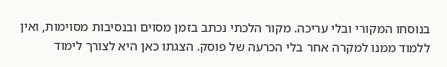בנוסחו המקורי ובלי עריכה. מקור הלכתי נכתב בזמן מסוים ובנסיבות מסוימות, ואין ללמוד ממנו למקרה אחר בלי הכרעה של פוסק. הצגתו כאן היא לצורך לימוד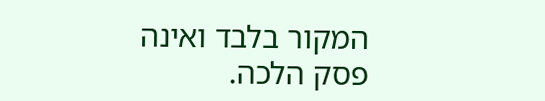המקור בלבד ואינה פסק הלכה.